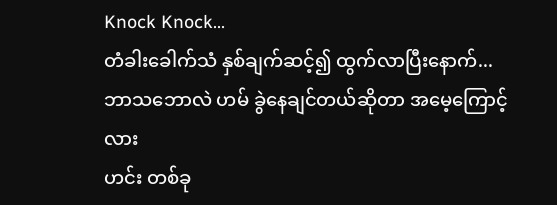Knock Knock...
တံခါးခေါက်သံ နှစ်ချက်ဆင့်၍ ထွက်လာပြီးနောက်...
ဘာသဘောလဲ ဟမ် ခွဲနေချင်တယ်ဆိုတာ အမေ့ကြောင့်လား
ဟင်း တစ်ခု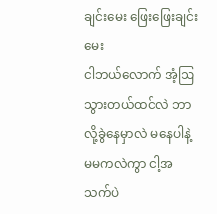ချင်းမေး ဖြေးဖြေးချင်းမေး
ငါဘယ်လောက် အံ့ဩသွားတယ်ထင်လဲ ဘာလို့ခွဲနေမှာလဲ မနေပါနဲ့
မမကလဲကွာ ငါ့အသက်ပဲ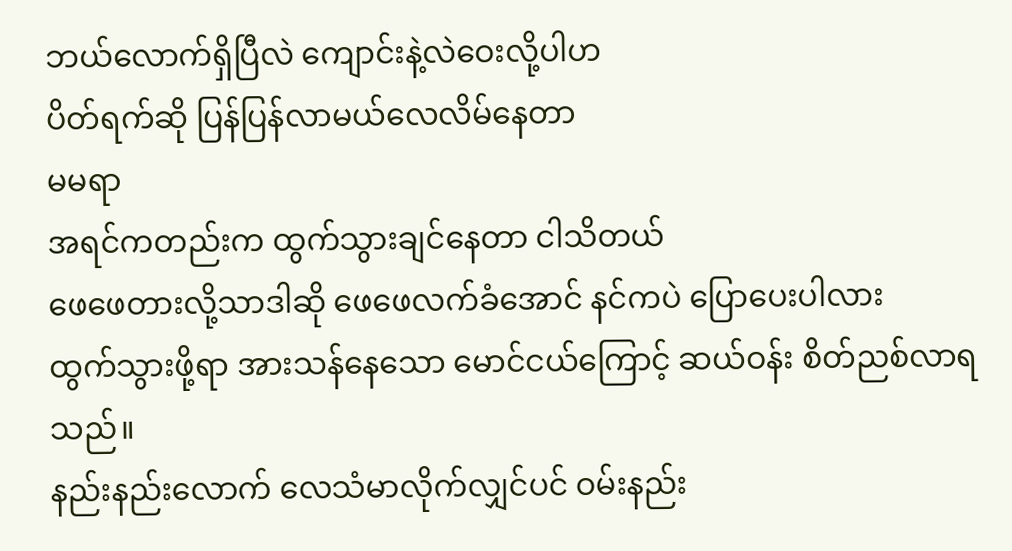ဘယ်လောက်ရှိပြီလဲ ကျောင်းနဲ့လဲဝေးလို့ပါဟ
ပိတ်ရက်ဆို ပြန်ပြန်လာမယ်လေလိမ်နေတာ
မမရာ
အရင်ကတည်းက ထွက်သွားချင်နေတာ ငါသိတယ်
ဖေဖေတားလို့သာဒါဆို ဖေဖေလက်ခံအောင် နင်ကပဲ ပြောပေးပါလား
ထွက်သွားဖို့ရာ အားသန်နေသော မောင်ငယ်ကြောင့် ဆယ်ဝန်း စိတ်ညစ်လာရသည်။
နည်းနည်းလောက် လေသံမာလိုက်လျှင်ပင် ဝမ်းနည်း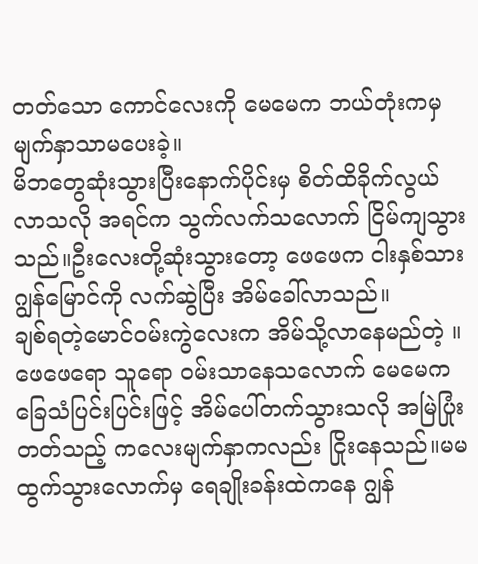တတ်သော ကောင်လေးကို မေမေက ဘယ်တုံးကမှ မျက်နှာသာမပေးခဲ့။
မိဘတွေဆုံးသွားပြီးနောက်ပိုင်းမှ စိတ်ထိခိုက်လွယ်လာသလို အရင်က သွက်လက်သလောက် ငြိမ်ကျသွားသည်။ဦးလေးတို့ဆုံးသွားတော့ ဖေဖေက ငါးနှစ်သားဂျွန်မြောင်ကို လက်ဆွဲပြီး အိမ်ခေါ်လာသည်။
ချစ်ရတဲ့မောင်ဝမ်းကွဲလေးက အိမ်သို့လာနေမည်တဲ့ ။
ဖေဖေရော သူရော ဝမ်းသာနေသလောက် မေမေက ခြေသံပြင်းပြင်းဖြင့် အိမ်ပေါ်တက်သွားသလို အမြဲပြုံးတတ်သည့် ကလေးမျက်နှာကလည်း ငြိုးနေသည်။မမထွက်သွားလောက်မှ ရေချိုးခန်းထဲကနေ ဂျွန်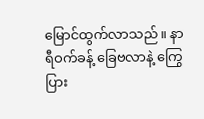မြောင်ထွက်လာသည်။ နာရီဝက်ခန့် ခြေဗလာနဲ့ ကြွေပြား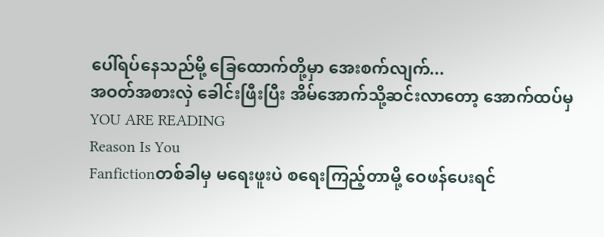ပေါ်ရပ်နေသည်မို့ ခြေထောက်တို့မှာ အေးစက်လျက်...
အဝတ်အစားလှဲ ခေါင်းဖြီးပြီး အိမ်အောက်သို့ဆင်းလာတော့ အောက်ထပ်မှ
YOU ARE READING
Reason Is You
Fanfictionတစ်ခါမှ မရေးဖူးပဲ စရေးကြည့်တာမို့ ဝေဖန်ပေးရင်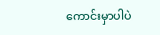ကောင်းမှာပါပဲ